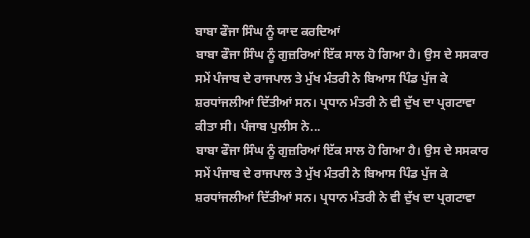ਬਾਬਾ ਫੌਜਾ ਸਿੰਘ ਨੂੰ ਯਾਦ ਕਰਦਿਆਂ
ਬਾਬਾ ਫੌਜਾ ਸਿੰਘ ਨੂੰ ਗੁਜ਼ਰਿਆਂ ਇੱਕ ਸਾਲ ਹੋ ਗਿਆ ਹੈ। ਉਸ ਦੇ ਸਸਕਾਰ ਸਮੇਂ ਪੰਜਾਬ ਦੇ ਰਾਜਪਾਲ ਤੇ ਮੁੱਖ ਮੰਤਰੀ ਨੇ ਬਿਆਸ ਪਿੰਡ ਪੁੱਜ ਕੇ ਸ਼ਰਧਾਂਜਲੀਆਂ ਦਿੱਤੀਆਂ ਸਨ। ਪ੍ਰਧਾਨ ਮੰਤਰੀ ਨੇ ਵੀ ਦੁੱਖ ਦਾ ਪ੍ਰਗਟਾਵਾ ਕੀਤਾ ਸੀ। ਪੰਜਾਬ ਪੁਲੀਸ ਨੇ...
ਬਾਬਾ ਫੌਜਾ ਸਿੰਘ ਨੂੰ ਗੁਜ਼ਰਿਆਂ ਇੱਕ ਸਾਲ ਹੋ ਗਿਆ ਹੈ। ਉਸ ਦੇ ਸਸਕਾਰ ਸਮੇਂ ਪੰਜਾਬ ਦੇ ਰਾਜਪਾਲ ਤੇ ਮੁੱਖ ਮੰਤਰੀ ਨੇ ਬਿਆਸ ਪਿੰਡ ਪੁੱਜ ਕੇ ਸ਼ਰਧਾਂਜਲੀਆਂ ਦਿੱਤੀਆਂ ਸਨ। ਪ੍ਰਧਾਨ ਮੰਤਰੀ ਨੇ ਵੀ ਦੁੱਖ ਦਾ ਪ੍ਰਗਟਾਵਾ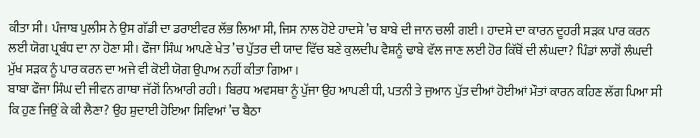ਕੀਤਾ ਸੀ। ਪੰਜਾਬ ਪੁਲੀਸ ਨੇ ਉਸ ਗੱਡੀ ਦਾ ਡਰਾਈਵਰ ਲੱਭ ਲਿਆ ਸੀ, ਜਿਸ ਨਾਲ ਹੋਏ ਹਾਦਸੇ ’ਚ ਬਾਬੇ ਦੀ ਜਾਨ ਚਲੀ ਗਈ। ਹਾਦਸੇ ਦਾ ਕਾਰਨ ਦੂਹਰੀ ਸੜਕ ਪਾਰ ਕਰਨ ਲਈ ਯੋਗ ਪ੍ਰਬੰਧ ਦਾ ਨਾ ਹੋਣਾ ਸੀ। ਫੌਜਾ ਸਿੰਘ ਆਪਣੇ ਖੇਤ ’ਚ ਪੁੱਤਰ ਦੀ ਯਾਦ ਵਿੱਚ ਬਣੇ ਕੁਲਦੀਪ ਵੈਸ਼ਨੂੰ ਢਾਬੇ ਵੱਲ ਜਾਣ ਲਈ ਹੋਰ ਕਿੱਥੋਂ ਦੀ ਲੰਘਦਾ? ਪਿੰਡਾਂ ਲਾਗੋਂ ਲੰਘਦੀ ਮੁੱਖ ਸੜਕ ਨੂੰ ਪਾਰ ਕਰਨ ਦਾ ਅਜੇ ਵੀ ਕੋਈ ਯੋਗ ਉਪਾਅ ਨਹੀਂ ਕੀਤਾ ਗਿਆ।
ਬਾਬਾ ਫੌਜਾ ਸਿੰਘ ਦੀ ਜੀਵਨ ਗਾਥਾ ਜੱਗੋਂ ਨਿਆਰੀ ਰਹੀ। ਬਿਰਧ ਅਵਸਥਾ ਨੂੰ ਪੁੱਜਾ ਉਹ ਆਪਣੀ ਧੀ, ਪਤਨੀ ਤੇ ਜੁਆਨ ਪੁੱਤ ਦੀਆਂ ਹੋਈਆਂ ਮੌਤਾਂ ਕਾਰਨ ਕਹਿਣ ਲੱਗ ਪਿਆ ਸੀ ਕਿ ਹੁਣ ਜਿਉਂ ਕੇ ਕੀ ਲੈਣਾ? ਉਹ ਸ਼ੁਦਾਈ ਹੋਇਆ ਸਿਵਿਆਂ ’ਚ ਬੈਠਾ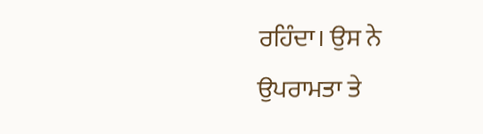ਰਹਿੰਦਾ। ਉਸ ਨੇ ਉਪਰਾਮਤਾ ਤੇ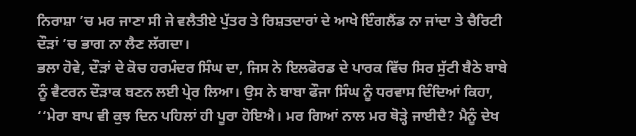ਨਿਰਾਸ਼ਾ ’ਚ ਮਰ ਜਾਣਾ ਸੀ ਜੇ ਵਲੈਤੀਏ ਪੁੱਤਰ ਤੇ ਰਿਸ਼ਤਦਾਰਾਂ ਦੇ ਆਖੇ ਇੰਗਲੈਂਡ ਨਾ ਜਾਂਦਾ ਤੇ ਚੈਰਿਟੀ ਦੌੜਾਂ ’ਚ ਭਾਗ ਨਾ ਲੈਣ ਲੱਗਦਾ।
ਭਲਾ ਹੋਵੇ, ਦੌੜਾਂ ਦੇ ਕੋਚ ਹਰਮੰਦਰ ਸਿੰਘ ਦਾ, ਜਿਸ ਨੇ ਇਲਫੋਰਡ ਦੇ ਪਾਰਕ ਵਿੱਚ ਸਿਰ ਸੁੱਟੀ ਬੈਠੇ ਬਾਬੇ ਨੂੰ ਵੈਟਰਨ ਦੌੜਾਕ ਬਣਨ ਲਈ ਪ੍ਰੇਰ ਲਿਆ। ਉਸ ਨੇ ਬਾਬਾ ਫੌਜਾ ਸਿੰਘ ਨੂੰ ਧਰਵਾਸ ਦਿੰਦਿਆਂ ਕਿਹਾ, ‘‘ਮੇਰਾ ਬਾਪ ਵੀ ਕੁਝ ਦਿਨ ਪਹਿਲਾਂ ਹੀ ਪੂਰਾ ਹੋਇਐ। ਮਰ ਗਿਆਂ ਨਾਲ ਮਰ ਥੋੜ੍ਹੇ ਜਾਈਦੈ? ਮੈਨੂੰ ਦੇਖ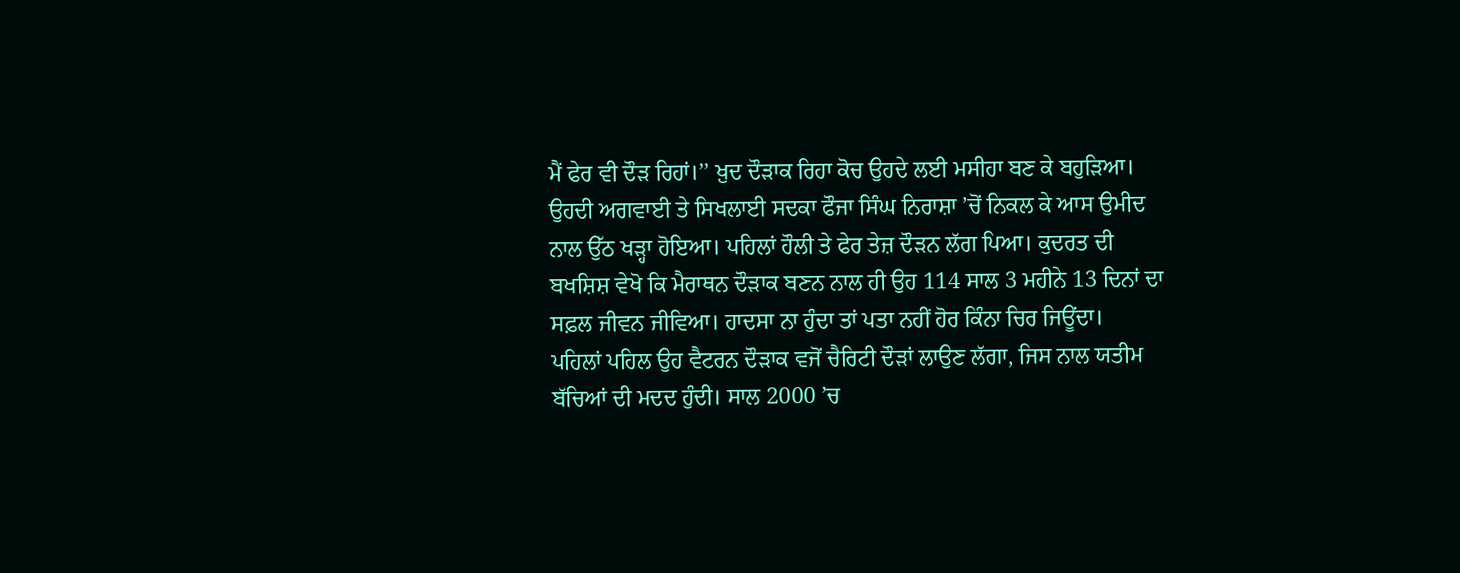ਮੈਂ ਫੇਰ ਵੀ ਦੌੜ ਰਿਹਾਂ।’’ ਖ਼ੁਦ ਦੌੜਾਕ ਰਿਹਾ ਕੋਚ ਉਹਦੇ ਲਈ ਮਸੀਹਾ ਬਣ ਕੇ ਬਹੁੜਿਆ। ਉਹਦੀ ਅਗਵਾਈ ਤੇ ਸਿਖਲਾਈ ਸਦਕਾ ਫੌਜਾ ਸਿੰਘ ਨਿਰਾਸ਼ਾ ’ਚੋਂ ਨਿਕਲ ਕੇ ਆਸ ਉਮੀਦ ਨਾਲ ਉੱਠ ਖੜ੍ਹਾ ਹੋਇਆ। ਪਹਿਲਾਂ ਹੌਲੀ ਤੇ ਫੇਰ ਤੇਜ਼ ਦੌੜਨ ਲੱਗ ਪਿਆ। ਕੁਦਰਤ ਦੀ ਬਖਸ਼ਿਸ਼ ਵੇਖੋ ਕਿ ਮੈਰਾਥਨ ਦੌੜਾਕ ਬਣਨ ਨਾਲ ਹੀ ਉਹ 114 ਸਾਲ 3 ਮਹੀਨੇ 13 ਦਿਨਾਂ ਦਾ ਸਫ਼ਲ ਜੀਵਨ ਜੀਵਿਆ। ਹਾਦਸਾ ਨਾ ਹੁੰਦਾ ਤਾਂ ਪਤਾ ਨਹੀਂ ਹੋਰ ਕਿੰਨਾ ਚਿਰ ਜਿਊਂਦਾ।
ਪਹਿਲਾਂ ਪਹਿਲ ਉਹ ਵੈਟਰਨ ਦੌੜਾਕ ਵਜੋਂ ਚੈਰਿਟੀ ਦੌੜਾਂ ਲਾਉਣ ਲੱਗਾ, ਜਿਸ ਨਾਲ ਯਤੀਮ ਬੱਚਿਆਂ ਦੀ ਮਦਦ ਹੁੰਦੀ। ਸਾਲ 2000 ’ਚ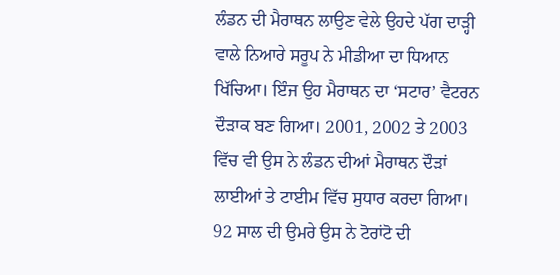ਲੰਡਨ ਦੀ ਮੈਰਾਥਨ ਲਾਉਣ ਵੇਲੇ ਉਹਦੇ ਪੱਗ ਦਾੜ੍ਹੀ ਵਾਲੇ ਨਿਆਰੇ ਸਰੂਪ ਨੇ ਮੀਡੀਆ ਦਾ ਧਿਆਨ ਖਿੱਚਿਆ। ਇੰਜ ਉਹ ਮੈਰਾਥਨ ਦਾ ‘ਸਟਾਰ’ ਵੈਟਰਨ ਦੌੜਾਕ ਬਣ ਗਿਆ। 2001, 2002 ਤੇ 2003 ਵਿੱਚ ਵੀ ਉਸ ਨੇ ਲੰਡਨ ਦੀਆਂ ਮੈਰਾਥਨ ਦੌੜਾਂ ਲਾਈਆਂ ਤੇ ਟਾਈਮ ਵਿੱਚ ਸੁਧਾਰ ਕਰਦਾ ਗਿਆ। 92 ਸਾਲ ਦੀ ਉਮਰੇ ਉਸ ਨੇ ਟੋਰਾਂਟੋ ਦੀ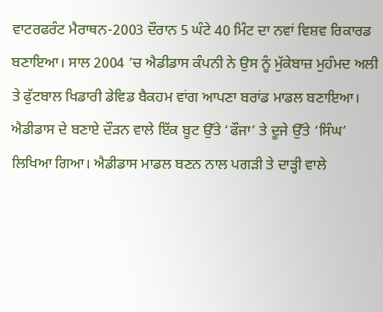ਵਾਟਰਫਰੰਟ ਮੈਰਾਥਨ-2003 ਦੌਰਾਨ 5 ਘੰਟੇ 40 ਮਿੰਟ ਦਾ ਨਵਾਂ ਵਿਸ਼ਵ ਰਿਕਾਰਡ ਬਣਾਇਆ। ਸਾਲ 2004 ’ਚ ਐਡੀਡਾਸ ਕੰਪਨੀ ਨੇ ਉਸ ਨੂੰ ਮੁੱਕੇਬਾਜ਼ ਮੁਹੰਮਦ ਅਲੀ ਤੇ ਫੁੱਟਬਾਲ ਖਿਡਾਰੀ ਡੇਵਿਡ ਬੈਕਹਮ ਵਾਂਗ ਆਪਣਾ ਬਰਾਂਡ ਮਾਡਲ ਬਣਾਇਆ। ਐਡੀਡਾਸ ਦੇ ਬਣਾਏ ਦੌੜਨ ਵਾਲੇ ਇੱਕ ਬੂਟ ਉੱਤੇ ‘ਫੌਜਾ’ ਤੇ ਦੂਜੇ ਉੱਤੇ ‘ਸਿੰਘ’ ਲਿਖਿਆ ਗਿਆ। ਐਡੀਡਾਸ ਮਾਡਲ ਬਣਨ ਨਾਲ ਪਗੜੀ ਤੇ ਦਾੜ੍ਹੀ ਵਾਲੇ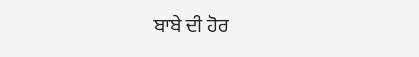ਬਾਬੇ ਦੀ ਹੋਰ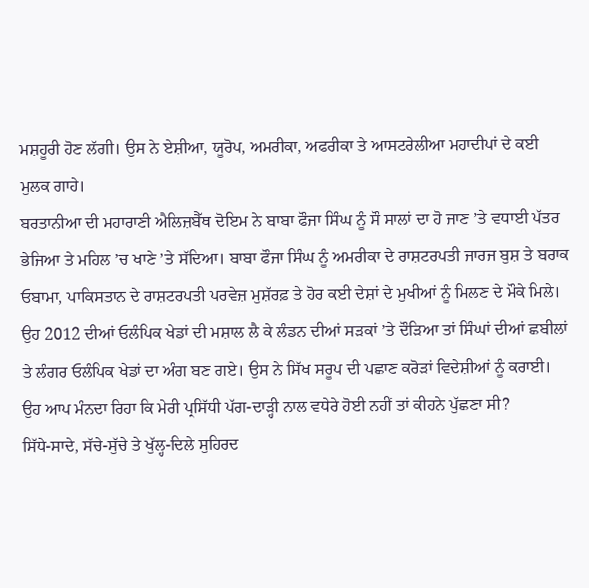ਮਸ਼ਹੂਰੀ ਹੋਣ ਲੱਗੀ। ਉਸ ਨੇ ਏਸ਼ੀਆ, ਯੂਰੋਪ, ਅਮਰੀਕਾ, ਅਫਰੀਕਾ ਤੇ ਆਸਟਰੇਲੀਆ ਮਹਾਦੀਪਾਂ ਦੇ ਕਈ ਮੁਲਕ ਗਾਹੇ।
ਬਰਤਾਨੀਆ ਦੀ ਮਹਾਰਾਣੀ ਐਲਿਜ਼ਬੈੱਥ ਦੋਇਮ ਨੇ ਬਾਬਾ ਫੌਜਾ ਸਿੰਘ ਨੂੰ ਸੌ ਸਾਲਾਂ ਦਾ ਹੋ ਜਾਣ ’ਤੇ ਵਧਾਈ ਪੱਤਰ ਭੇਜਿਆ ਤੇ ਮਹਿਲ ’ਚ ਖਾਣੇ ’ਤੇ ਸੱਦਿਆ। ਬਾਬਾ ਫੌਜਾ ਸਿੰਘ ਨੂੰ ਅਮਰੀਕਾ ਦੇ ਰਾਸ਼ਟਰਪਤੀ ਜਾਰਜ ਬੁਸ਼ ਤੇ ਬਰਾਕ ਓਬਾਮਾ, ਪਾਕਿਸਤਾਨ ਦੇ ਰਾਸ਼ਟਰਪਤੀ ਪਰਵੇਜ਼ ਮੁਸ਼ੱਰਫ਼ ਤੇ ਹੋਰ ਕਈ ਦੇਸ਼ਾਂ ਦੇ ਮੁਖੀਆਂ ਨੂੰ ਮਿਲਣ ਦੇ ਮੌਕੇ ਮਿਲੇ। ਉਹ 2012 ਦੀਆਂ ਓਲੰਪਿਕ ਖੇਡਾਂ ਦੀ ਮਸ਼ਾਲ ਲੈ ਕੇ ਲੰਡਨ ਦੀਆਂ ਸੜਕਾਂ ’ਤੇ ਦੌੜਿਆ ਤਾਂ ਸਿੰਘਾਂ ਦੀਆਂ ਛਬੀਲਾਂ ਤੇ ਲੰਗਰ ਓਲੰਪਿਕ ਖੇਡਾਂ ਦਾ ਅੰਗ ਬਣ ਗਏ। ਉਸ ਨੇ ਸਿੱਖ ਸਰੂਪ ਦੀ ਪਛਾਣ ਕਰੋੜਾਂ ਵਿਦੇਸ਼ੀਆਂ ਨੂੰ ਕਰਾਈ। ਉਹ ਆਪ ਮੰਨਦਾ ਰਿਹਾ ਕਿ ਮੇਰੀ ਪ੍ਰਸਿੱਧੀ ਪੱਗ-ਦਾੜ੍ਹੀ ਨਾਲ ਵਧੇਰੇ ਹੋਈ ਨਹੀਂ ਤਾਂ ਕੀਹਨੇ ਪੁੱਛਣਾ ਸੀ?
ਸਿੱਧੇ-ਸਾਦੇ, ਸੱਚੇ-ਸੁੱਚੇ ਤੇ ਖੁੱਲ੍ਹ-ਦਿਲੇ ਸੁਹਿਰਦ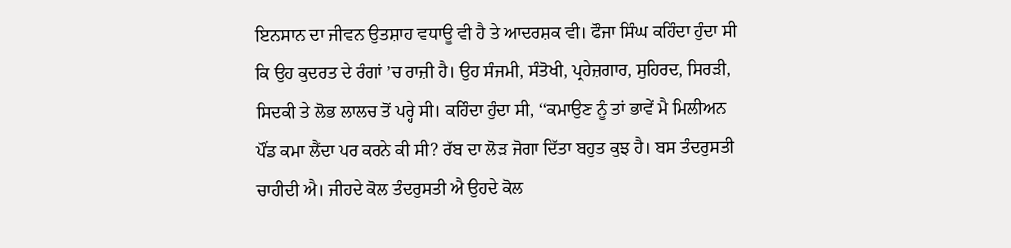ਇਨਸਾਨ ਦਾ ਜੀਵਨ ਉਤਸ਼ਾਹ ਵਧਾਊ ਵੀ ਹੈ ਤੇ ਆਦਰਸ਼ਕ ਵੀ। ਫੌਜਾ ਸਿੰਘ ਕਹਿੰਦਾ ਹੁੰਦਾ ਸੀ ਕਿ ਉਹ ਕੁਦਰਤ ਦੇ ਰੰਗਾਂ ’ਚ ਰਾਜ਼ੀ ਹੈ। ਉਹ ਸੰਜਮੀ, ਸੰਤੋਖੀ, ਪ੍ਰਹੇਜ਼ਗਾਰ, ਸੁਹਿਰਦ, ਸਿਰੜੀ, ਸਿਦਕੀ ਤੇ ਲੋਭ ਲਾਲਚ ਤੋਂ ਪਰ੍ਹੇ ਸੀ। ਕਹਿੰਦਾ ਹੁੰਦਾ ਸੀ, ‘‘ਕਮਾਉਣ ਨੂੰ ਤਾਂ ਭਾਵੇਂ ਮੈ ਮਿਲੀਅਨ ਪੌਂਡ ਕਮਾ ਲੈਂਦਾ ਪਰ ਕਰਨੇ ਕੀ ਸੀ? ਰੱਬ ਦਾ ਲੋੜ ਜੋਗਾ ਦਿੱਤਾ ਬਹੁਤ ਕੁਝ ਹੈ। ਬਸ ਤੰਦਰੁਸਤੀ ਚਾਹੀਦੀ ਐ। ਜੀਹਦੇ ਕੋਲ ਤੰਦਰੁਸਤੀ ਐ ਉਹਦੇ ਕੋਲ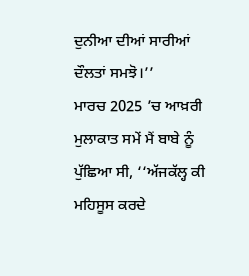ਦੁਨੀਆ ਦੀਆਂ ਸਾਰੀਆਂ ਦੌਲਤਾਂ ਸਮਝੋ।’’
ਮਾਰਚ 2025 ’ਚ ਆਖ਼ਰੀ ਮੁਲਾਕਾਤ ਸਮੇਂ ਮੈਂ ਬਾਬੇ ਨੂੰ ਪੁੱਛਿਆ ਸੀ, ‘‘ਅੱਜਕੱਲ੍ਹ ਕੀ ਮਹਿਸੂਸ ਕਰਦੇ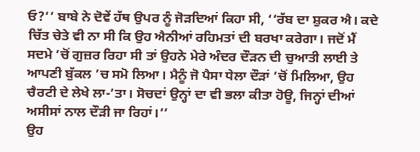ਓ?’’ ਬਾਬੇ ਨੇ ਦੋਵੇਂ ਹੱਥ ਉਪਰ ਨੂੰ ਜੋੜਦਿਆਂ ਕਿਹਾ ਸੀ, ‘‘ਰੱਬ ਦਾ ਸ਼ੁਕਰ ਐ। ਕਦੇ ਚਿੱਤ ਚੇਤੇ ਵੀ ਨਾ ਸੀ ਕਿ ਉਹ ਐਨੀਆਂ ਰਹਿਮਤਾਂ ਦੀ ਬਰਖਾ ਕਰੇਗਾ। ਜਦੋਂ ਮੈਂ ਸਦਮੇ ’ਚੋਂ ਗੁਜ਼ਰ ਰਿਹਾ ਸੀ ਤਾਂ ਉਹਨੇ ਮੇਰੇ ਅੰਦਰ ਦੌੜਨ ਦੀ ਚੁਆਤੀ ਲਾਈ ਤੇ ਆਪਣੀ ਬੁੱਕਲ ’ਚ ਸਮੋ ਲਿਆ। ਮੈਨੂੰ ਜੋ ਪੈਸਾ ਧੇਲਾ ਦੌੜਾਂ ’ਚੋਂ ਮਿਲਿਆ, ਉਹ ਚੈਰਟੀ ਦੇ ਲੇਖੇ ਲਾ-’ਤਾ। ਸੋਚਦਾਂ ਉਨ੍ਹਾਂ ਦਾ ਵੀ ਭਲਾ ਕੀਤਾ ਹੋਊ, ਜਿਨ੍ਹਾਂ ਦੀਆਂ ਅਸੀਸਾਂ ਨਾਲ ਦੌੜੀ ਜਾ ਰਿਹਾਂ।’’
ਉਹ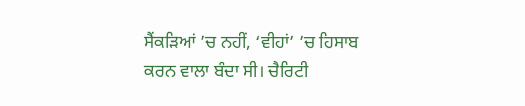ਸੈਂਕੜਿਆਂ ’ਚ ਨਹੀਂ, ‘ਵੀਹਾਂ’ ’ਚ ਹਿਸਾਬ ਕਰਨ ਵਾਲਾ ਬੰਦਾ ਸੀ। ਚੈਰਿਟੀ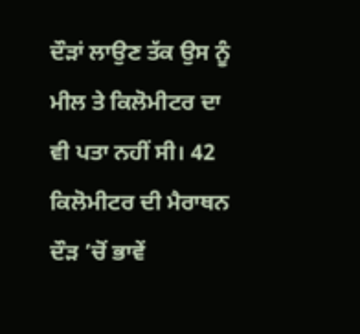ਦੌੜਾਂ ਲਾਉਣ ਤੱਕ ਉਸ ਨੂੰ ਮੀਲ ਤੇ ਕਿਲੋਮੀਟਰ ਦਾ ਵੀ ਪਤਾ ਨਹੀਂ ਸੀ। 42 ਕਿਲੋਮੀਟਰ ਦੀ ਮੈਰਾਥਨ ਦੌੜ ’ਚੋਂ ਭਾਵੇਂ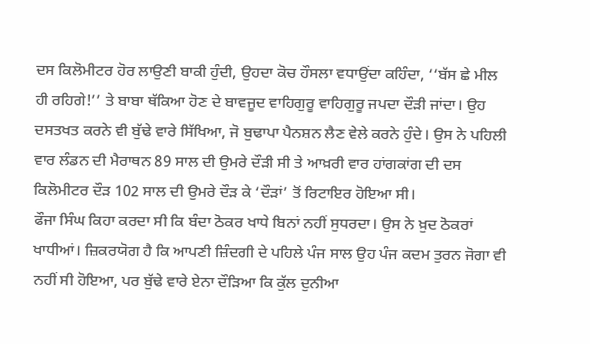ਦਸ ਕਿਲੋਮੀਟਰ ਹੋਰ ਲਾਉਣੀ ਬਾਕੀ ਹੁੰਦੀ, ਉਹਦਾ ਕੋਚ ਹੌਸਲਾ ਵਧਾਉਂਦਾ ਕਹਿੰਦਾ, ‘‘ਬੱਸ ਛੇ ਮੀਲ ਹੀ ਰਹਿਗੇ!’’ ਤੇ ਬਾਬਾ ਥੱਕਿਆ ਹੋਣ ਦੇ ਬਾਵਜੂਦ ਵਾਹਿਗੁਰੂ ਵਾਹਿਗੁਰੂ ਜਪਦਾ ਦੌੜੀ ਜਾਂਦਾ। ਉਹ ਦਸਤਖਤ ਕਰਨੇ ਵੀ ਬੁੱਢੇ ਵਾਰੇ ਸਿੱਖਿਆ, ਜੋ ਬੁਢਾਪਾ ਪੈਨਸ਼ਨ ਲੈਣ ਵੇਲੇ ਕਰਨੇ ਹੁੰਦੇ। ਉਸ ਨੇ ਪਹਿਲੀ ਵਾਰ ਲੰਡਨ ਦੀ ਮੈਰਾਥਨ 89 ਸਾਲ ਦੀ ਉਮਰੇ ਦੌੜੀ ਸੀ ਤੇ ਆਖ਼ਰੀ ਵਾਰ ਹਾਂਗਕਾਂਗ ਦੀ ਦਸ ਕਿਲੋਮੀਟਰ ਦੌੜ 102 ਸਾਲ ਦੀ ਉਮਰੇ ਦੌੜ ਕੇ ‘ਦੌੜਾਂ’ ਤੋਂ ਰਿਟਾਇਰ ਹੋਇਆ ਸੀ।
ਫੌਜਾ ਸਿੰਘ ਕਿਹਾ ਕਰਦਾ ਸੀ ਕਿ ਬੰਦਾ ਠੋਕਰ ਖਾਧੇ ਬਿਨਾਂ ਨਹੀਂ ਸੁਧਰਦਾ। ਉਸ ਨੇ ਖ਼ੁਦ ਠੋਕਰਾਂ ਖਾਧੀਆਂ। ਜ਼ਿਕਰਯੋਗ ਹੈ ਕਿ ਆਪਣੀ ਜ਼ਿੰਦਗੀ ਦੇ ਪਹਿਲੇ ਪੰਜ ਸਾਲ ਉਹ ਪੰਜ ਕਦਮ ਤੁਰਨ ਜੋਗਾ ਵੀ ਨਹੀਂ ਸੀ ਹੋਇਆ, ਪਰ ਬੁੱਢੇ ਵਾਰੇ ਏਨਾ ਦੌੜਿਆ ਕਿ ਕੁੱਲ ਦੁਨੀਆ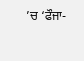’ਚ ‘ਫੌਜਾ-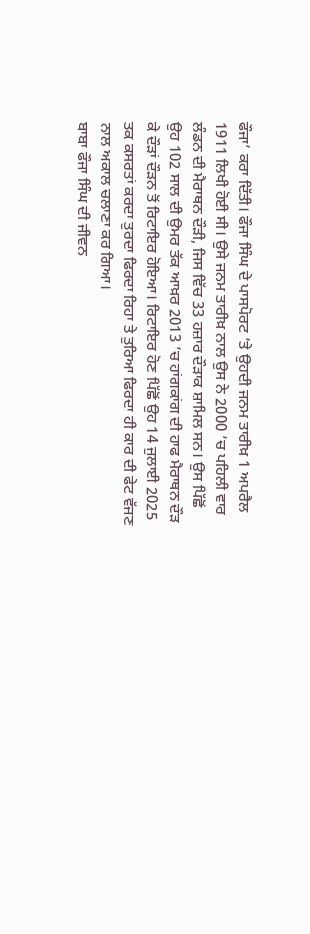ਫੌਜਾ’ ਕਰਾ ਦਿੱਤੀ। ਫੌਜਾ ਸਿੰਘ ਦੇ ਪਾਸਪੋਰਟ ’ਤੇ ਉਹਦੀ ਜਨਮ ਤਾਰੀਖ਼ 1 ਅਪਰੈਲ 1911 ਲਿਖੀ ਹੋਈ ਸੀ। ਉਸੇ ਜਨਮ ਤਾਰੀਖ਼ ਨਾਲ ਉਸ ਨੇ 2000 ’ਚ ਪਹਿਲੀ ਵਾਰ ਲੰਡਨ ਦੀ ਮੈਰਾਥਨ ਦੌੜੀ, ਜਿਸ ਵਿੱਚ 33 ਹਜ਼ਾਰ ਦੌੜਾਕ ਸ਼ਾਮਿਲ ਸਨ। ਉਸ ਪਿੱਛੋਂ ਉਹ 102 ਸਾਲ ਦੀ ਉਮਰ ਤੱਕ ਆਖ਼ਰ 2013 ’ਚ ਹਾਂਗਕਾਂਗ ਦੀ ਹਾਫ ਮੈਰਾਥਨ ਦੌੜ ਕੇ ਦੌੜਾਂ ਦੌੜਨ ਤੋਂ ਰਿਟਾਇਰ ਹੋਇਆ। ਰਿਟਾਇਰ ਹੋਣ ਪਿੱਛੋਂ ਉਹ 14 ਜੁਲਾਈ 2025 ਤਕ ਕਸਰਤਾਂ ਕਰਦਾ ਤੁਰਦਾ ਫਿਰਦਾ ਰਿਹਾ ਤੇ ਤੁਰਿਆ ਫਿਰਦਾ ਹੀ ਕਾਰ ਦੀ ਫੇਟ ਵੱਜਣ ਨਾਲ ਅਕਾਲ ਚਲਾਣਾ ਕਰ ਗਿਆ।
ਬਾਬਾ ਫੌਜਾ ਸਿੰਘ ਦੀ ਜੀਵਨ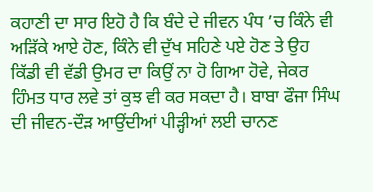ਕਹਾਣੀ ਦਾ ਸਾਰ ਇਹੋ ਹੈ ਕਿ ਬੰਦੇ ਦੇ ਜੀਵਨ ਪੰਧ ’ਚ ਕਿੰਨੇ ਵੀ ਅੜਿੱਕੇ ਆਏ ਹੋਣ, ਕਿੰਨੇ ਵੀ ਦੁੱਖ ਸਹਿਣੇ ਪਏ ਹੋਣ ਤੇ ਉਹ ਕਿੱਡੀ ਵੀ ਵੱਡੀ ਉਮਰ ਦਾ ਕਿਉਂ ਨਾ ਹੋ ਗਿਆ ਹੋਵੇ, ਜੇਕਰ ਹਿੰਮਤ ਧਾਰ ਲਵੇ ਤਾਂ ਕੁਝ ਵੀ ਕਰ ਸਕਦਾ ਹੈ। ਬਾਬਾ ਫੌਜਾ ਸਿੰਘ ਦੀ ਜੀਵਨ-ਦੌੜ ਆਉਂਦੀਆਂ ਪੀੜ੍ਹੀਆਂ ਲਈ ਚਾਨਣ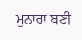ਮੁਨਾਰਾ ਬਣੀ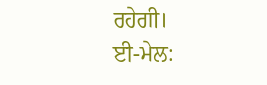ਰਹੇਗੀ।
ਈ-ਮੇਲ: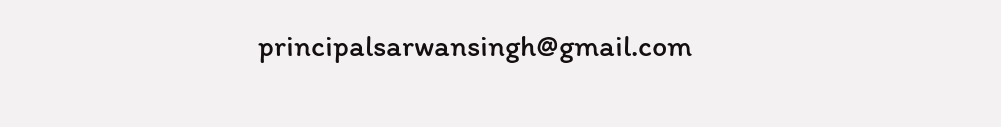principalsarwansingh@gmail.com